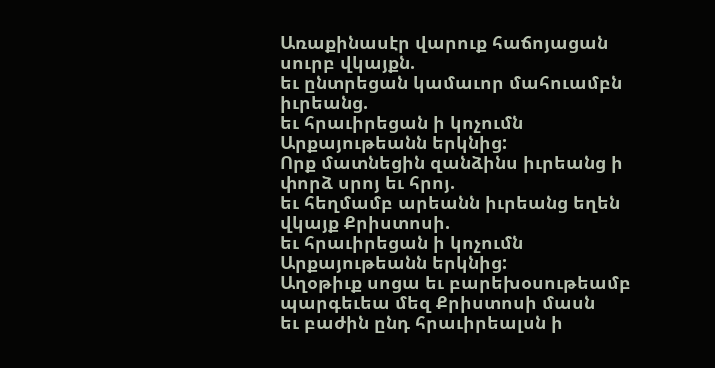Առաքինասէր վարուք հաճոյացան սուրբ վկայքն.
եւ ընտրեցան կամաւոր մահուամբն իւրեանց.
եւ հրաւիրեցան ի կոչումն Արքայութեանն երկնից:
Որք մատնեցին զանձինս իւրեանց ի փորձ սրոյ եւ հրոյ.
եւ հեղմամբ արեանն իւրեանց եղեն վկայք Քրիստոսի.
եւ հրաւիրեցան ի կոչումն Արքայութեանն երկնից:
Աղօթիւք սոցա եւ բարեխօսութեամբ
պարգեւեա մեզ Քրիստոսի մասն
եւ բաժին ընդ հրաւիրեալսն ի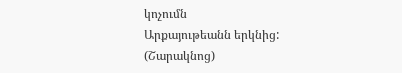կոչումն
Արքայութեանն երկնից:
(Շարակնոց)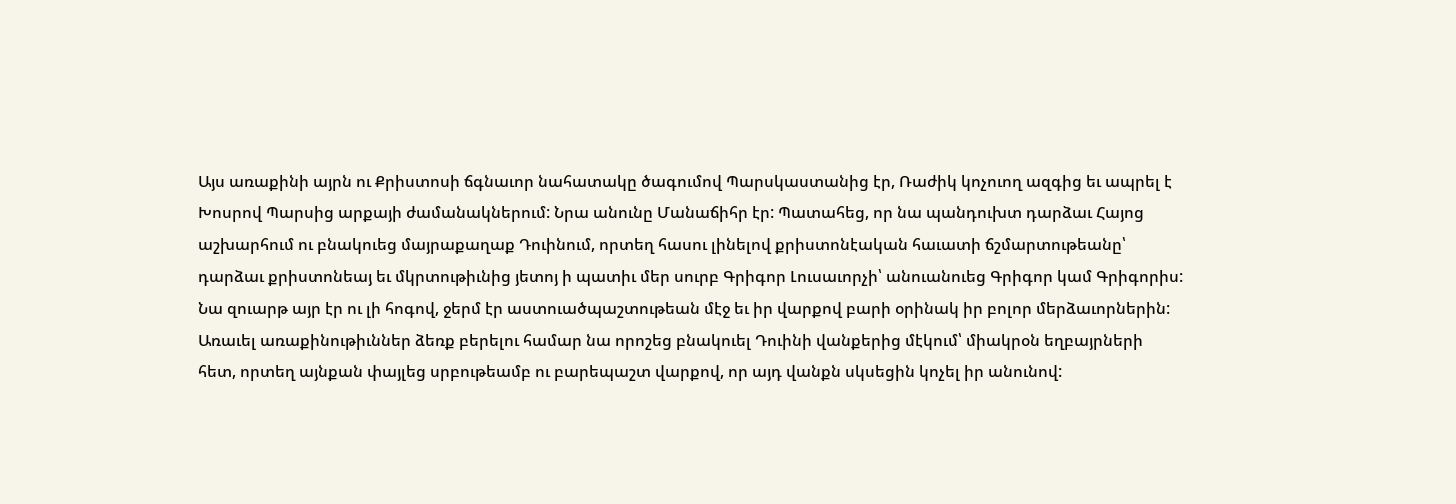Այս առաքինի այրն ու Քրիստոսի ճգնաւոր նահատակը ծագումով Պարսկաստանից էր, Ռաժիկ կոչուող ազգից եւ ապրել է Խոսրով Պարսից արքայի ժամանակներում: Նրա անունը Մանաճիհր էր: Պատահեց, որ նա պանդուխտ դարձաւ Հայոց աշխարհում ու բնակուեց մայրաքաղաք Դուինում, որտեղ հասու լինելով քրիստոնէական հաւատի ճշմարտութեանը՝ դարձաւ քրիստոնեայ եւ մկրտութիւնից յետոյ ի պատիւ մեր սուրբ Գրիգոր Լուսաւորչի՝ անուանուեց Գրիգոր կամ Գրիգորիս: Նա զուարթ այր էր ու լի հոգով, ջերմ էր աստուածպաշտութեան մէջ եւ իր վարքով բարի օրինակ իր բոլոր մերձաւորներին: Առաւել առաքինութիւններ ձեռք բերելու համար նա որոշեց բնակուել Դուինի վանքերից մէկում՝ միակրօն եղբայրների հետ, որտեղ այնքան փայլեց սրբութեամբ ու բարեպաշտ վարքով, որ այդ վանքն սկսեցին կոչել իր անունով: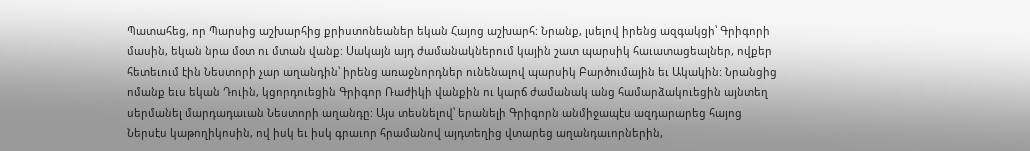Պատահեց, որ Պարսից աշխարհից քրիստոնեաներ եկան Հայոց աշխարհ: Նրանք, լսելով իրենց ազգակցի՝ Գրիգորի մասին, եկան նրա մօտ ու մտան վանք: Սակայն այդ ժամանակներում կային շատ պարսիկ հաւատացեալներ, ովքեր հետեւում էին Նեստորի չար աղանդին՝ իրենց առաջնորդներ ունենալով պարսիկ Բարծումային եւ Ակակին: Նրանցից ոմանք եւս եկան Դուին, կցորդուեցին Գրիգոր Ռաժիկի վանքին ու կարճ ժամանակ անց համարձակուեցին այնտեղ սերմանել մարդադաւան Նեստորի աղանդը: Այս տեսնելով՝ երանելի Գրիգորն անմիջապէս ազդարարեց հայոց Ներսէս կաթողիկոսին, ով իսկ եւ իսկ գրաւոր հրամանով այդտեղից վտարեց աղանդաւորներին,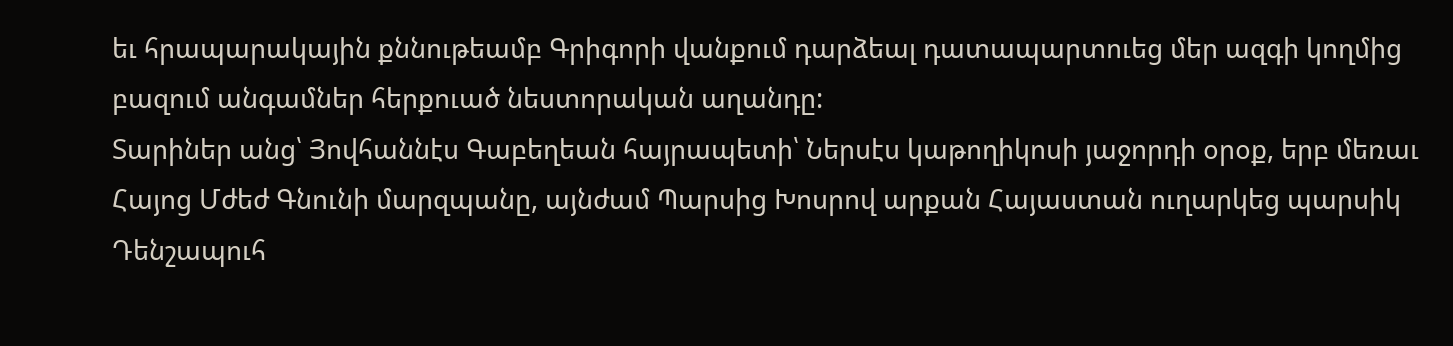եւ հրապարակային քննութեամբ Գրիգորի վանքում դարձեալ դատապարտուեց մեր ազգի կողմից բազում անգամներ հերքուած նեստորական աղանդը:
Տարիներ անց՝ Յովհաննէս Գաբեղեան հայրապետի՝ Ներսէս կաթողիկոսի յաջորդի օրօք, երբ մեռաւ Հայոց Մժեժ Գնունի մարզպանը, այնժամ Պարսից Խոսրով արքան Հայաստան ուղարկեց պարսիկ Դենշապուհ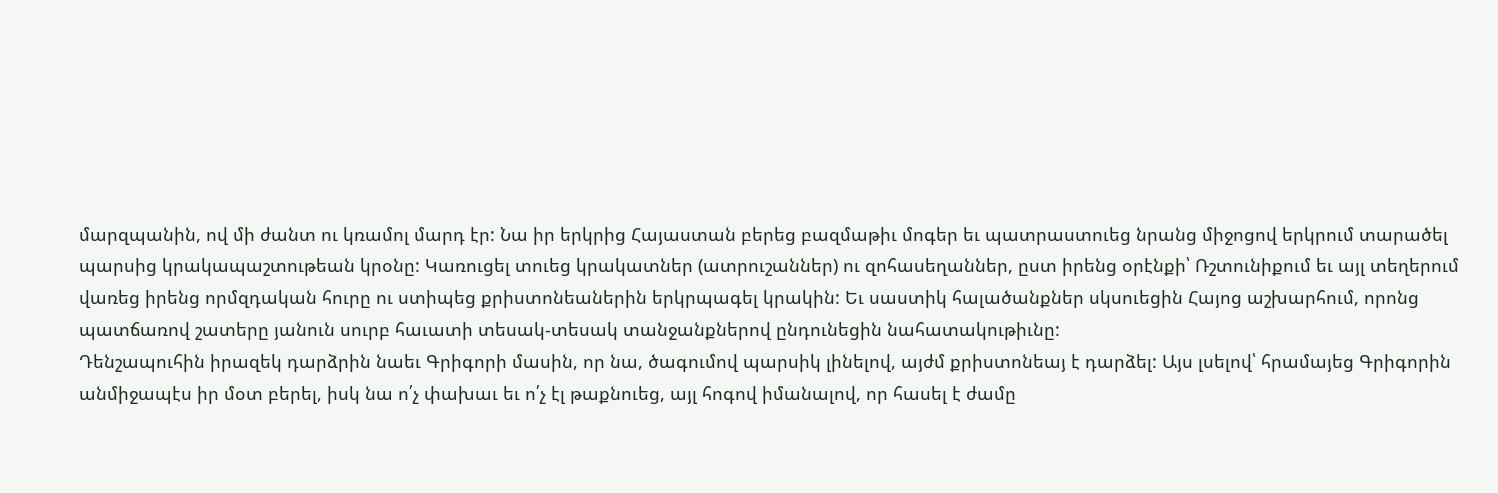մարզպանին, ով մի ժանտ ու կռամոլ մարդ էր: Նա իր երկրից Հայաստան բերեց բազմաթիւ մոգեր եւ պատրաստուեց նրանց միջոցով երկրում տարածել պարսից կրակապաշտութեան կրօնը: Կառուցել տուեց կրակատներ (ատրուշաններ) ու զոհասեղաններ, ըստ իրենց օրէնքի՝ Ռշտունիքում եւ այլ տեղերում վառեց իրենց որմզդական հուրը ու ստիպեց քրիստոնեաներին երկրպագել կրակին: Եւ սաստիկ հալածանքներ սկսուեցին Հայոց աշխարհում, որոնց պատճառով շատերը յանուն սուրբ հաւատի տեսակ-տեսակ տանջանքներով ընդունեցին նահատակութիւնը:
Դենշապուհին իրազեկ դարձրին նաեւ Գրիգորի մասին, որ նա, ծագումով պարսիկ լինելով, այժմ քրիստոնեայ է դարձել: Այս լսելով՝ հրամայեց Գրիգորին անմիջապէս իր մօտ բերել, իսկ նա ո՛չ փախաւ եւ ո՛չ էլ թաքնուեց, այլ հոգով իմանալով, որ հասել է ժամը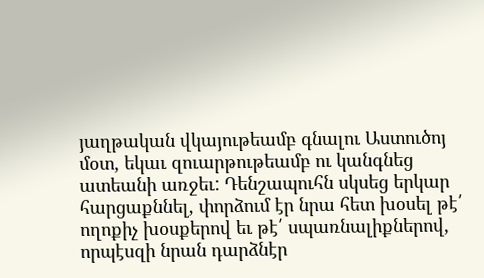յաղթական վկայութեամբ գնալու Աստուծոյ մօտ, եկաւ զուարթութեամբ ու կանգնեց ատեանի առջեւ: Դենշապուհն սկսեց երկար հարցաքննել, փորձում էր նրա հետ խօսել թէ՛ ողոքիչ խօսքերով եւ թէ՛ սպառնալիքներով, որպէսզի նրան դարձնէր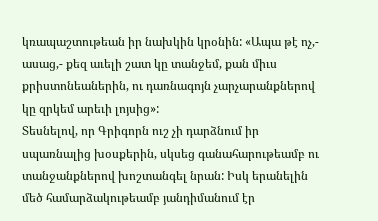կռապաշտութեան իր նախկին կրօնին: «Ապա թէ ոչ,- ասաց,- քեզ աւելի շատ կը տանջեմ, քան միւս քրիստոնեաներին, ու դառնագոյն չարչարանքներով կը զրկեմ արեւի լոյսից»:
Տեսնելով, որ Գրիգորն ուշ չի դարձնում իր սպառնալից խօսքերին, սկսեց գանահարութեամբ ու տանջանքներով խոշտանգել նրան: Իսկ երանելին մեծ համարձակութեամբ յանդիմանում էր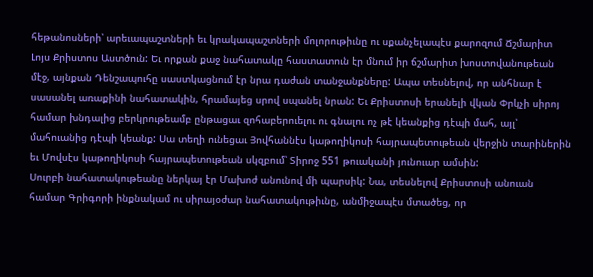հեթանոսների՝ արեւապաշտների եւ կրակապաշտների մոլորութիւնը ու սքանչելապէս քարոզում Ճշմարիտ Լոյս Քրիստոս Աստծուն: Եւ որքան քաջ նահատակը հաստատուն էր մնում իր ճշմարիտ խոստովանութեան մէջ, այնքան Դենշապուհը սաստկացնում էր նրա դաժան տանջանքները: Ապա տեսնելով, որ անհնար է սասանել առաքինի նահատակին, հրամայեց սրով սպանել նրան: Եւ Քրիստոսի երանելի վկան Փրկչի սիրոյ համար խնդալից բերկրութեամբ ընթացաւ զոհաբերուելու ու գնալու ոչ թէ կեանքից դէպի մահ, այլ՝ մահուանից դէպի կեանք: Սա տեղի ունեցաւ Յովհաննէս կաթողիկոսի հայրապետութեան վերջին տարիներին եւ Մովսէս կաթողիկոսի հայրապետութեան սկզբում՝ Տիրոջ 551 թուականի յունուար ամսին:
Սուրբի նահատակութեանը ներկայ էր Մախոժ անունով մի պարսիկ: Նա, տեսնելով Քրիստոսի անուան համար Գրիգորի ինքնակամ ու սիրայօժար նահատակութիւնը, անմիջապէս մտածեց, որ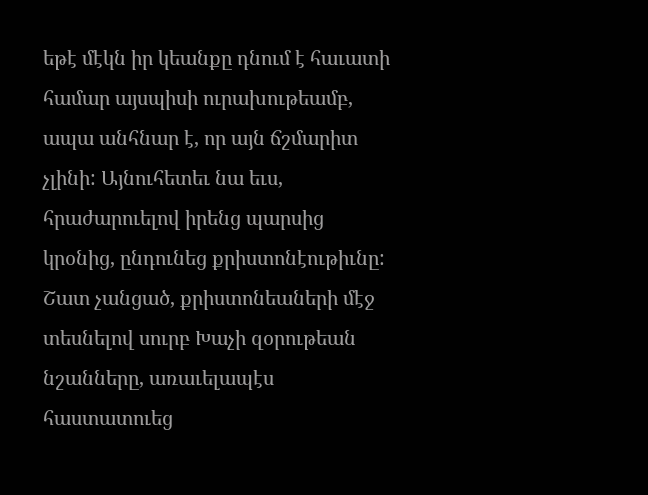եթէ մէկն իր կեանքը դնում է հաւատի համար այսպիսի ուրախութեամբ, ապա անհնար է, որ այն ճշմարիտ չլինի: Այնուհետեւ նա եւս, հրաժարուելով իրենց պարսից կրօնից, ընդունեց քրիստոնէութիւնը: Շատ չանցած, քրիստոնեաների մէջ տեսնելով սուրբ Խաչի զօրութեան նշանները, առաւելապէս հաստատուեց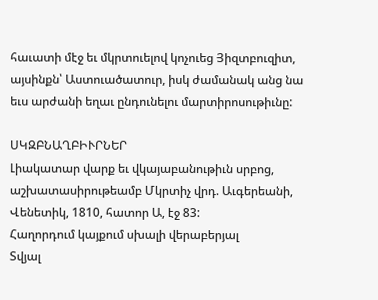հաւատի մէջ եւ մկրտուելով կոչուեց Յիզտբուզիտ, այսինքն՝ Աստուածատուր, իսկ ժամանակ անց նա եւս արժանի եղաւ ընդունելու մարտիրոսութիւնը:

ՍԿԶԲՆԱՂԲԻՒՐՆԵՐ
Լիակատար վարք եւ վկայաբանութիւն սրբոց, աշխատասիրութեամբ Մկրտիչ վրդ. Աւգերեանի, Վենետիկ, 1810, հատոր Ա, էջ 83:
Հաղորդում կայքում սխալի վերաբերյալ
Տվյալ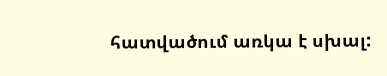հատվածում առկա է սխալ: